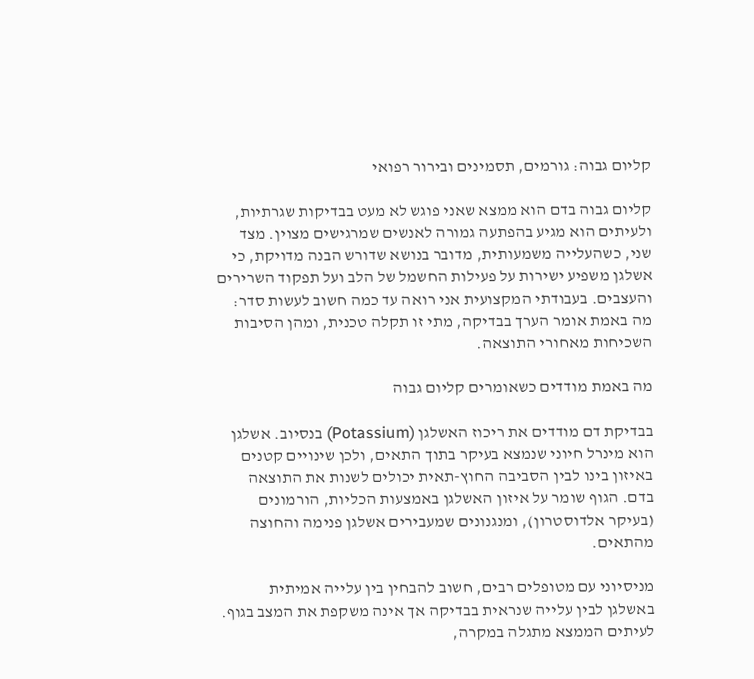קליום גבוה: גורמים, תסמינים ובירור רפואי

קליום גבוה בדם הוא ממצא שאני פוגש לא מעט בבדיקות שגרתיות, ולעיתים הוא מגיע בהפתעה גמורה לאנשים שמרגישים מצוין. מצד שני, כשהעלייה משמעותית, מדובר בנושא שדורש הבנה מדויקת, כי אשלגן משפיע ישירות על פעילות החשמל של הלב ועל תפקוד השרירים והעצבים. בעבודתי המקצועית אני רואה עד כמה חשוב לעשות סדר: מה באמת אומר הערך בבדיקה, מתי זו תקלה טכנית, ומהן הסיבות השכיחות מאחורי התוצאה.

מה באמת מודדים כשאומרים קליום גבוה

בבדיקת דם מודדים את ריכוז האשלגן (Potassium) בנסיוב. אשלגן הוא מינרל חיוני שנמצא בעיקר בתוך התאים, ולכן שינויים קטנים באיזון בינו לבין הסביבה החוץ-תאית יכולים לשנות את התוצאה בדם. הגוף שומר על איזון האשלגן באמצעות הכליות, הורמונים (בעיקר אלדוסטרון), ומנגנונים שמעבירים אשלגן פנימה והחוצה מהתאים.

מניסיוני עם מטופלים רבים, חשוב להבחין בין עלייה אמיתית באשלגן לבין עלייה שנראית בבדיקה אך אינה משקפת את המצב בגוף. לעיתים הממצא מתגלה במקרה,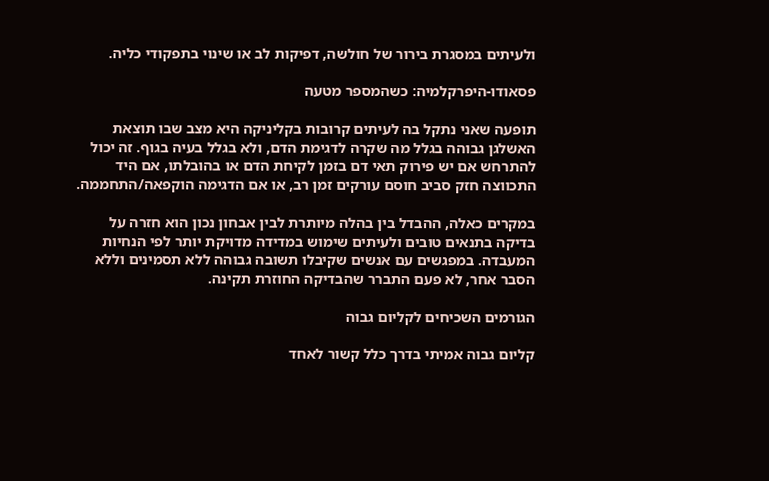ולעיתים במסגרת בירור של חולשה, דפיקות לב או שינוי בתפקודי כליה.

פסאודו-היפרקלמיה: כשהמספר מטעה

תופעה שאני נתקל בה לעיתים קרובות בקליניקה היא מצב שבו תוצאת האשלגן גבוהה בגלל מה שקרה לדגימת הדם, ולא בגלל בעיה בגוף. זה יכול להתרחש אם יש פירוק תאי דם בזמן לקיחת הדם או בהובלתו, אם היד התכווצה חזק סביב חוסם עורקים זמן רב, או אם הדגימה הוקפאה/התחממה.

במקרים כאלה, ההבדל בין בהלה מיותרת לבין אבחון נכון הוא חזרה על בדיקה בתנאים טובים ולעיתים שימוש במדידה מדויקת יותר לפי הנחיות המעבדה. במפגשים עם אנשים שקיבלו תשובה גבוהה ללא תסמינים וללא הסבר אחר, לא פעם התברר שהבדיקה החוזרת תקינה.

הגורמים השכיחים לקליום גבוה

קליום גבוה אמיתי בדרך כלל קשור לאחד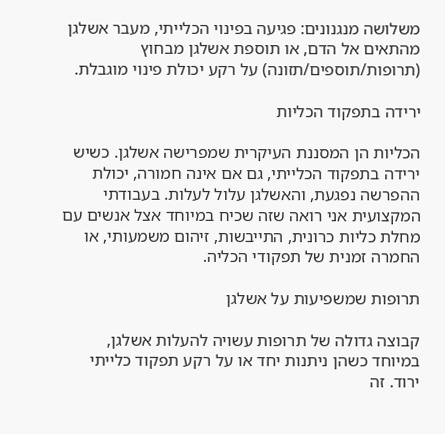משלושה מנגנונים: פגיעה בפינוי הכלייתי, מעבר אשלגן מהתאים אל הדם, או תוספת אשלגן מבחוץ (תרופות/תוספים/תזונה) על רקע יכולת פינוי מוגבלת.

ירידה בתפקוד הכליות

הכליות הן המסננת העיקרית שמפרישה אשלגן. כשיש ירידה בתפקוד הכלייתי, גם אם אינה חמורה, יכולת ההפרשה נפגעת, והאשלגן עלול לעלות. בעבודתי המקצועית אני רואה שזה שכיח במיוחד אצל אנשים עם מחלת כליות כרונית, התייבשות, זיהום משמעותי, או החמרה זמנית של תפקודי הכליה.

תרופות שמשפיעות על אשלגן

קבוצה גדולה של תרופות עשויה להעלות אשלגן, במיוחד כשהן ניתנות יחד או על רקע תפקוד כלייתי ירוד. זה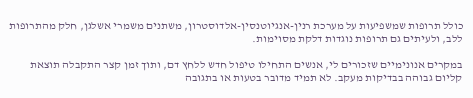כולל תרופות שמשפיעות על מערכת רנין-אנגיוטנסין-אלדוסטרון, משתנים משמרי אשלגן, חלק מהתרופות ללב, ולעיתים גם תרופות נוגדות דלקת מסוימות.

במקרים אנונימיים שזכורים לי, אנשים התחילו טיפול חדש ללחץ דם, ותוך זמן קצר התקבלה תוצאת קליום גבוהה בבדיקות מעקב. לא תמיד מדובר בטעות או בתגובה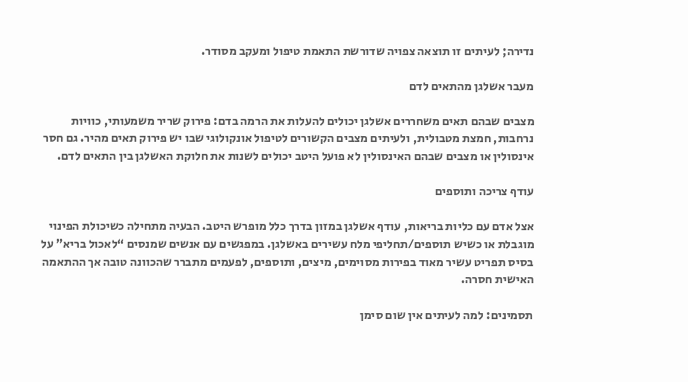נדירה; לעיתים זו תוצאה צפויה שדורשת התאמת טיפול ומעקב מסודר.

מעבר אשלגן מהתאים לדם

מצבים שבהם תאים משחררים אשלגן יכולים להעלות את הרמה בדם: פירוק שריר משמעותי, כוויות נרחבות, חמצת מטבולית, ולעיתים מצבים הקשורים לטיפול אונקולוגי שבו יש פירוק תאים מהיר. גם חסר אינסולין או מצבים שבהם האינסולין לא פועל היטב יכולים לשנות את חלוקת האשלגן בין התאים לדם.

עודף צריכה ותוספים

אצל אדם עם כליות בריאות, עודף אשלגן במזון בדרך כלל מופרש היטב. הבעיה מתחילה כשיכולת הפינוי מוגבלת או כשיש תוספים/תחליפי מלח עשירים באשלגן. במפגשים עם אנשים שמנסים “לאכול בריא” על בסיס תפריט עשיר מאוד בפירות מסוימים, מיצים, ותוספים, לפעמים מתברר שהכוונה טובה אך ההתאמה האישית חסרה.

תסמינים: למה לעיתים אין שום סימן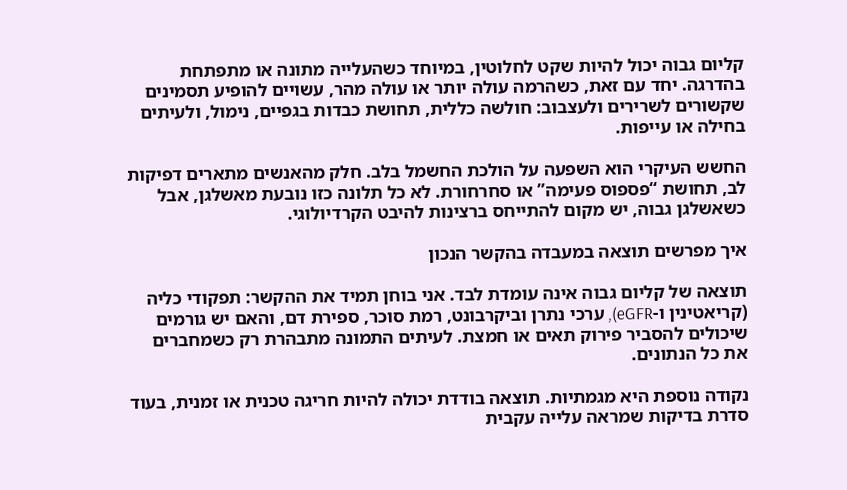קליום גבוה יכול להיות שקט לחלוטין, במיוחד כשהעלייה מתונה או מתפתחת בהדרגה. יחד עם זאת, כשהרמה עולה יותר או עולה מהר, עשויים להופיע תסמינים שקשורים לשרירים ולעצבוב: חולשה כללית, תחושת כבדות בגפיים, נימול, ולעיתים בחילה או עייפות.

החשש העיקרי הוא השפעה על הולכת החשמל בלב. חלק מהאנשים מתארים דפיקות לב, תחושת “פספוס פעימה” או סחרחורת. לא כל תלונה כזו נובעת מאשלגן, אבל כשאשלגן גבוה, יש מקום להתייחס ברצינות להיבט הקרדיולוגי.

איך מפרשים תוצאה במעבדה בהקשר הנכון

תוצאה של קליום גבוה אינה עומדת לבד. אני בוחן תמיד את ההקשר: תפקודי כליה (קריאטינין ו-eGFR), ערכי נתרן וביקרבונט, רמת סוכר, ספירת דם, והאם יש גורמים שיכולים להסביר פירוק תאים או חמצת. לעיתים התמונה מתבהרת רק כשמחברים את כל הנתונים.

נקודה נוספת היא מגמתיות. תוצאה בודדת יכולה להיות חריגה טכנית או זמנית, בעוד סדרת בדיקות שמראה עלייה עקבית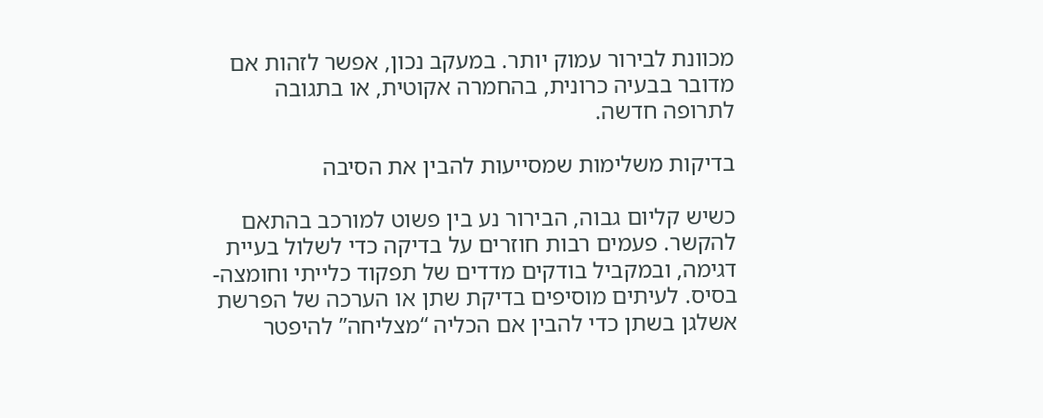מכוונת לבירור עמוק יותר. במעקב נכון, אפשר לזהות אם מדובר בבעיה כרונית, בהחמרה אקוטית, או בתגובה לתרופה חדשה.

בדיקות משלימות שמסייעות להבין את הסיבה

כשיש קליום גבוה, הבירור נע בין פשוט למורכב בהתאם להקשר. פעמים רבות חוזרים על בדיקה כדי לשלול בעיית דגימה, ובמקביל בודקים מדדים של תפקוד כלייתי וחומצה-בסיס. לעיתים מוסיפים בדיקת שתן או הערכה של הפרשת אשלגן בשתן כדי להבין אם הכליה “מצליחה” להיפטר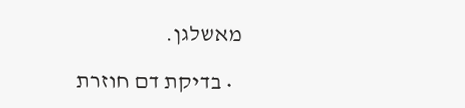מאשלגן.

  • בדיקת דם חוזרת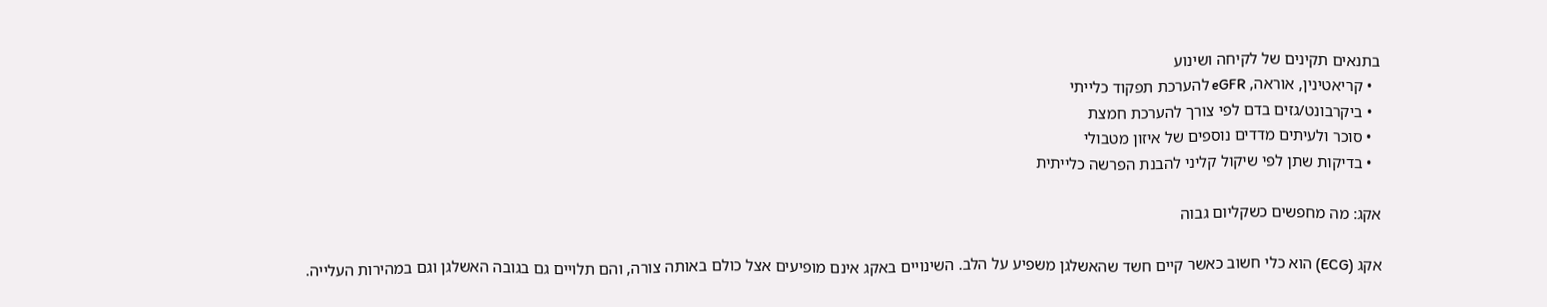בתנאים תקינים של לקיחה ושינוע
  • קריאטינין, אוראה, eGFR להערכת תפקוד כלייתי
  • ביקרבונט/גזים בדם לפי צורך להערכת חמצת
  • סוכר ולעיתים מדדים נוספים של איזון מטבולי
  • בדיקות שתן לפי שיקול קליני להבנת הפרשה כלייתית

אקג: מה מחפשים כשקליום גבוה

אקג (ECG) הוא כלי חשוב כאשר קיים חשד שהאשלגן משפיע על הלב. השינויים באקג אינם מופיעים אצל כולם באותה צורה, והם תלויים גם בגובה האשלגן וגם במהירות העלייה.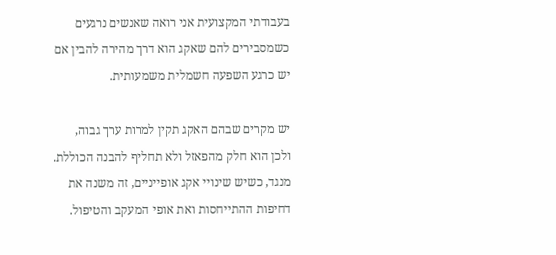בעבודתי המקצועית אני רואה שאנשים נרגעים כשמסבירים להם שאקג הוא דרך מהירה להבין אם יש כרגע השפעה חשמלית משמעותית.

יש מקרים שבהם האקג תקין למרות ערך גבוה, ולכן הוא חלק מהפאזל ולא תחליף להבנה הכוללת. מנגד, כשיש שינויי אקג אופייניים, זה משנה את דחיפות ההתייחסות ואת אופי המעקב והטיפול.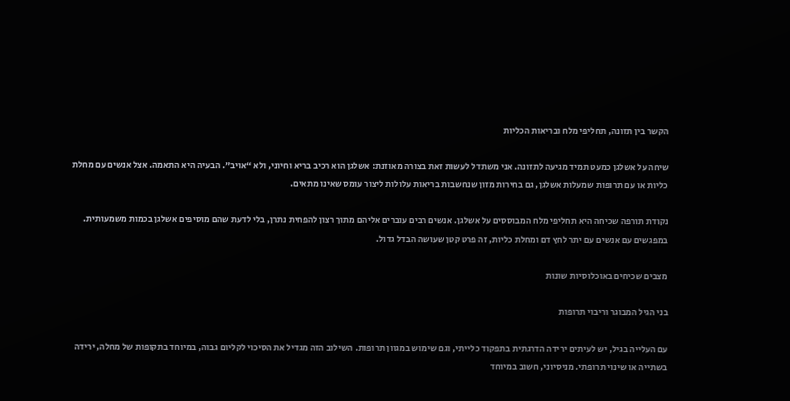הקשר בין תזונה, תחליפי מלח ובריאות הכליות

שיחה על אשלגן כמעט תמיד מגיעה לתזונה. אני משתדל לעשות זאת בצורה מאוזנת: אשלגן הוא רכיב בריא וחיוני, ולא “אויב”. הבעיה היא התאמה. אצל אנשים עם מחלת כליות או עם תרופות שמעלות אשלגן, גם בחירות מזון שנחשבות בריאות עלולות ליצור עומס שאינו מתאים.

נקודת תורפה שכיחה היא תחליפי מלח המבוססים על אשלגן. אנשים רבים עוברים אליהם מתוך רצון להפחית נתרן, בלי לדעת שהם מוסיפים אשלגן בכמות משמעותית. במפגשים עם אנשים עם יתר לחץ דם ומחלת כליות, זה פרט קטן שעושה הבדל גדול.

מצבים שכיחים באוכלוסיות שונות

בני הגיל המבוגר וריבוי תרופות

עם העלייה בגיל, יש לעיתים ירידה הדרגתית בתפקוד כלייתי, וגם שימוש במגוון תרופות. השילוב הזה מגדיל את הסיכוי לקליום גבוה, במיוחד בתקופות של מחלה, ירידה בשתייה או שינוי תרופתי. מניסיוני, חשוב במיוחד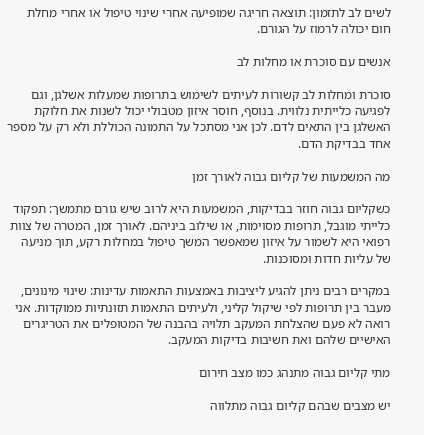לשים לב לתזמון: תוצאה חריגה שמופיעה אחרי שינוי טיפול או אחרי מחלת חום יכולה לרמוז על הגורם.

אנשים עם סוכרת או מחלות לב

סוכרת ומחלות לב קשורות לעיתים לשימוש בתרופות שמעלות אשלגן, וגם לפגיעה כלייתית נלווית. בנוסף, חוסר איזון מטבולי יכול לשנות את חלוקת האשלגן בין התאים לדם. לכן אני מסתכל על התמונה הכוללת ולא רק על מספר אחד בבדיקת הדם.

מה המשמעות של קליום גבוה לאורך זמן

כשקליום גבוה חוזר בבדיקות, המשמעות היא לרוב שיש גורם מתמשך: תפקוד כלייתי מוגבל, תרופות מסוימות, או שילוב ביניהם. לאורך זמן, המטרה של צוות רפואי היא לשמור על איזון שמאפשר המשך טיפול במחלות רקע, תוך מניעה של עליות חדות ומסוכנות.

במקרים רבים ניתן להגיע ליציבות באמצעות התאמות עדינות: שינוי מינונים, מעבר בין תרופות לפי שיקול קליני, ולעיתים התאמות תזונתיות ממוקדות. אני רואה לא פעם שהצלחת המעקב תלויה בהבנה של המטופלים את הטריגרים האישיים שלהם ואת חשיבות בדיקות המעקב.

מתי קליום גבוה מתנהג כמו מצב חירום

יש מצבים שבהם קליום גבוה מתלווה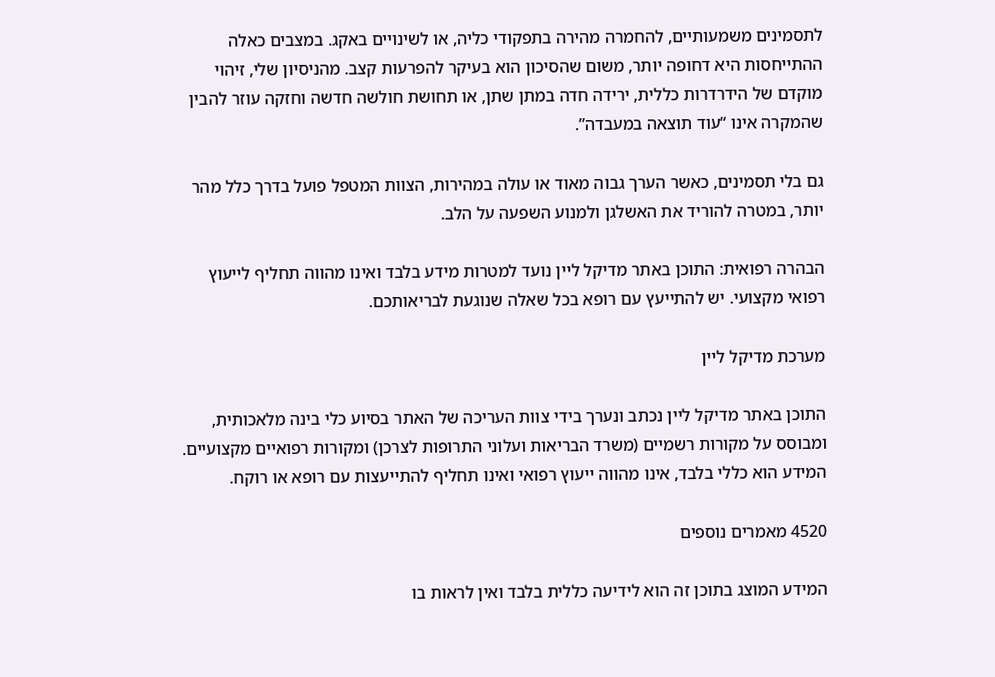לתסמינים משמעותיים, להחמרה מהירה בתפקודי כליה, או לשינויים באקג. במצבים כאלה ההתייחסות היא דחופה יותר, משום שהסיכון הוא בעיקר להפרעות קצב. מהניסיון שלי, זיהוי מוקדם של הידרדרות כללית, ירידה חדה במתן שתן, או תחושת חולשה חדשה וחזקה עוזר להבין שהמקרה אינו “עוד תוצאה במעבדה”.

גם בלי תסמינים, כאשר הערך גבוה מאוד או עולה במהירות, הצוות המטפל פועל בדרך כלל מהר יותר, במטרה להוריד את האשלגן ולמנוע השפעה על הלב.

הבהרה רפואית: התוכן באתר מדיקל ליין נועד למטרות מידע בלבד ואינו מהווה תחליף לייעוץ רפואי מקצועי. יש להתייעץ עם רופא בכל שאלה שנוגעת לבריאותכם.

מערכת מדיקל ליין

התוכן באתר מדיקל ליין נכתב ונערך בידי צוות העריכה של האתר בסיוע כלי בינה מלאכותית, ומבוסס על מקורות רשמיים (משרד הבריאות ועלוני התרופות לצרכן) ומקורות רפואיים מקצועיים. המידע הוא כללי בלבד, אינו מהווה ייעוץ רפואי ואינו תחליף להתייעצות עם רופא או רוקח.

4520 מאמרים נוספים

המידע המוצג בתוכן זה הוא לידיעה כללית בלבד ואין לראות בו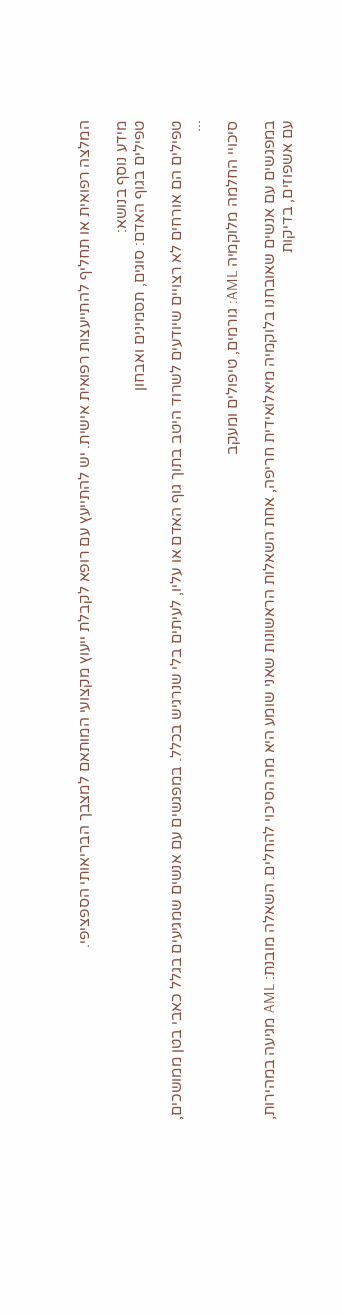המלצה רפואית או תחליף להתייעצות רפואית אישית. יש להתייעץ עם רופא לקבלת ייעוץ מקצועי המותאם למצבך הבריאותי הספציפי.

מידע נוסף בנושא:
טפילים בגוף האדם: סוגים, תסמינים ואבחון

טפילים הם אורחים לא רצויים שיודעים לשרוד היטב בתוך גוף האדם או עליו, לעיתים בלי שנרגיש בכלל. במפגשים עם אנשים שמגיעים בגלל כאבי בטן ממושכים, ...

סיכויי החלמה מלוקמיה AML: גורמים, טיפולים ומעקב

במפגשים עם אנשים שאובחנו בלוקמיה מיאלואידית חריפה, אחת השאלות הראשונות שאני שומע היא מה הסיכוי להחלים. השאלה מובנת: AML מגיעה במהירות, עם אשפוזים, בדיקות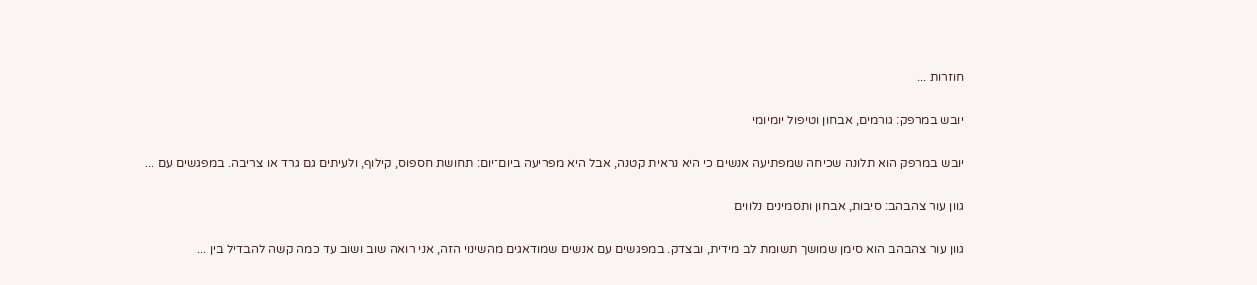חוזרות ...

יובש במרפק: גורמים, אבחון וטיפול יומיומי

יובש במרפק הוא תלונה שכיחה שמפתיעה אנשים כי היא נראית קטנה, אבל היא מפריעה ביום־יום: תחושת חספוס, קילוף, ולעיתים גם גרד או צריבה. במפגשים עם ...

גוון עור צהבהב: סיבות, אבחון ותסמינים נלווים

גוון עור צהבהב הוא סימן שמושך תשומת לב מידית, ובצדק. במפגשים עם אנשים שמודאגים מהשינוי הזה, אני רואה שוב ושוב עד כמה קשה להבדיל בין ...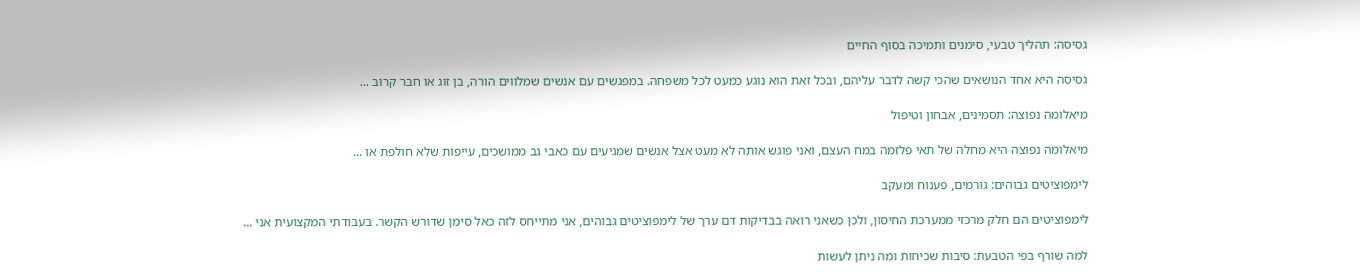גסיסה: תהליך טבעי, סימנים ותמיכה בסוף החיים

גסיסה היא אחד הנושאים שהכי קשה לדבר עליהם, ובכל זאת הוא נוגע כמעט לכל משפחה. במפגשים עם אנשים שמלווים הורה, בן זוג או חבר קרוב ...

מיאלומה נפוצה: תסמינים, אבחון וטיפול

מיאלומה נפוצה היא מחלה של תאי פלזמה במח העצם, ואני פוגש אותה לא מעט אצל אנשים שמגיעים עם כאבי גב ממושכים, עייפות שלא חולפת או ...

לימפוציטים גבוהים: גורמים, פענוח ומעקב

לימפוציטים הם חלק מרכזי ממערכת החיסון, ולכן כשאני רואה בבדיקות דם ערך של לימפוציטים גבוהים, אני מתייחס לזה כאל סימן שדורש הקשר. בעבודתי המקצועית אני ...

למה שורף בפי הטבעת: סיבות שכיחות ומה ניתן לעשות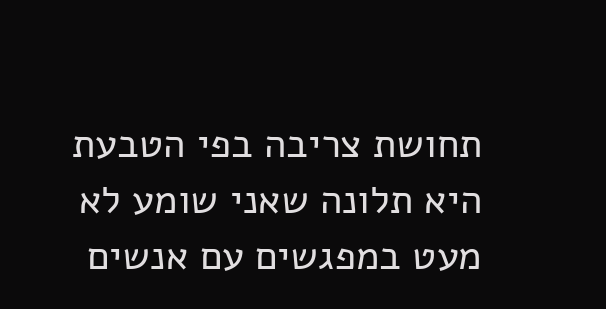תחושת צריבה בפי הטבעת היא תלונה שאני שומע לא מעט במפגשים עם אנשים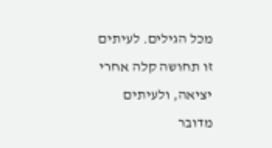מכל הגילים. לעיתים זו תחושה קלה אחרי יציאה, ולעיתים מדובר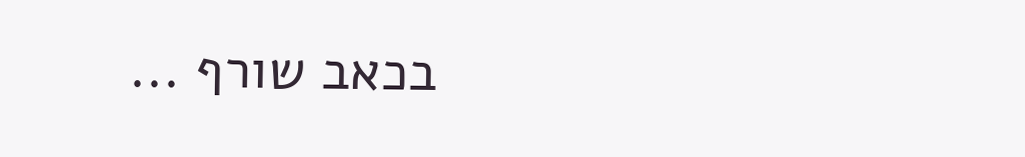בכאב שורף ...